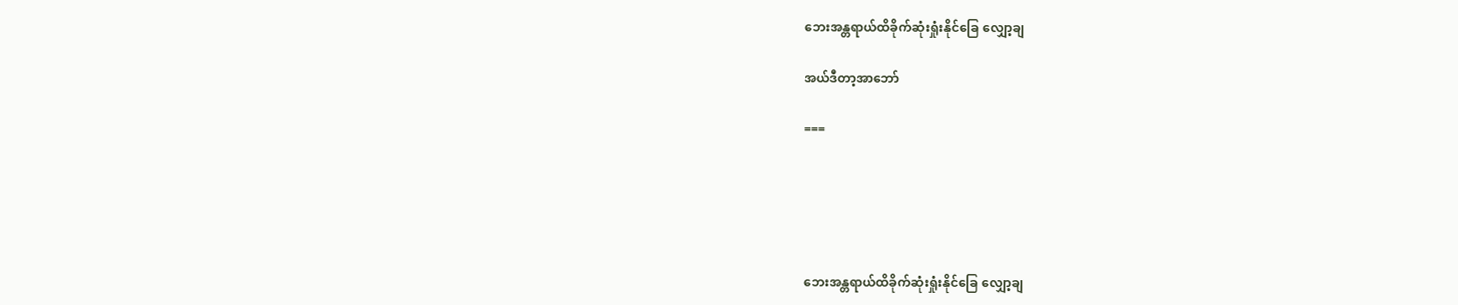ဘေးအန္တရာယ်ထိခိုက်ဆုံးရှုံးနိုင်ခြေ လျှော့ချ

အယ်ဒီတာ့အာဘော်

===





ဘေးအန္တရာယ်ထိခိုက်ဆုံးရှုံးနိုင်ခြေ လျှော့ချ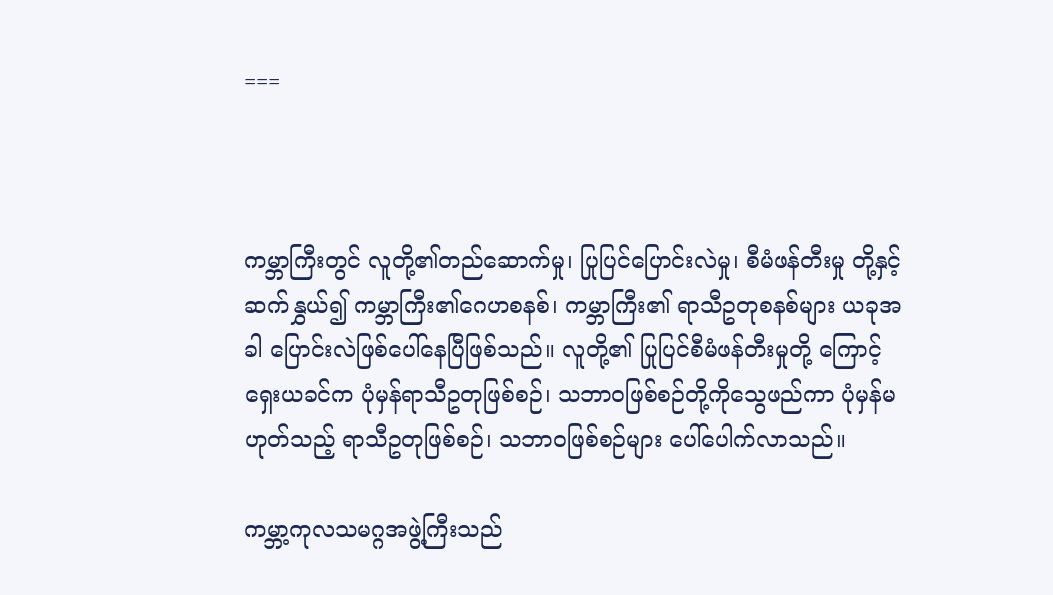===



ကမ္ဘာကြီးတွင် လူတို့၏တည်ဆောက်မှု၊ ပြုပြင်ပြောင်းလဲမှု၊ စီမံဖန်တီးမှု တို့နှင့်ဆက်နွှယ်၍ ကမ္ဘာကြီး၏ဂေဟစနစ်၊ ကမ္ဘာကြီး၏ ရာသီဥတုစနစ်များ ယခုအခါ ပြောင်းလဲဖြစ်ပေါ်နေပြီဖြစ်သည်။ လူတို့၏ ပြုပြင်စီမံဖန်တီးမှုတို့ ကြောင့် ရှေးယခင်က ပုံမှန်ရာသီဥတုဖြစ်စဉ်၊ သဘာဝဖြစ်စဉ်တို့ကိုသွေဖည်ကာ ပုံမှန်မဟုတ်သည့် ရာသီဥတုဖြစ်စဉ်၊ သဘာဝဖြစ်စဉ်များ ပေါ်ပေါက်လာသည်။

ကမ္ဘာ့ကုလသမဂ္ဂအဖွဲ့ကြီးသည်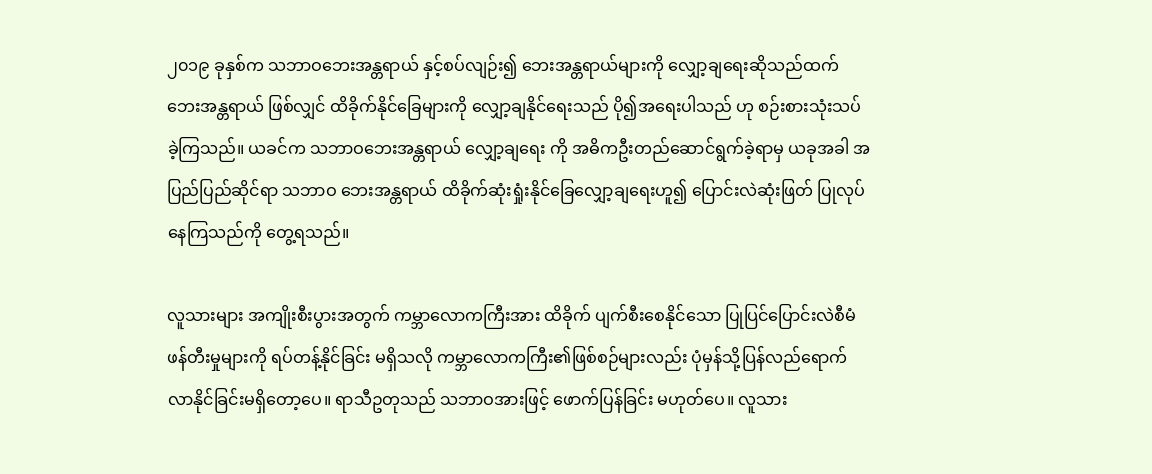၂၀၁၉ ခုနှစ်က သဘာဝဘေးအန္တရာယ် နှင့်စပ်လျဉ်း၍ ဘေးအန္တရာယ်များကို လျှော့ချရေးဆိုသည်ထက် ဘေးအန္တရာယ် ဖြစ်လျှင် ထိခိုက်နိုင်ခြေများကို လျှော့ချနိုင်ရေးသည် ပို၍အရေးပါသည် ဟု စဉ်းစားသုံးသပ်ခဲ့ကြသည်။ ယခင်က သဘာဝဘေးအန္တရာယ် လျှော့ချရေး ကို အဓိကဦးတည်ဆောင်ရွက်ခဲ့ရာမှ ယခုအခါ အပြည်ပြည်ဆိုင်ရာ သဘာဝ ဘေးအန္တရာယ် ထိခိုက်ဆုံးရှုံးနိုင်ခြေလျှော့ချရေးဟူ၍ ပြောင်းလဲဆုံးဖြတ် ပြုလုပ်နေကြသည်ကို တွေ့ရသည်။

လူသားများ အကျိုးစီးပွားအတွက် ကမ္ဘာလောကကြီးအား ထိခိုက် ပျက်စီးစေနိုင်သော ပြုပြင်ပြောင်းလဲစီမံဖန်တီးမှုများကို ရပ်တန့်နိုင်ခြင်း မရှိသလို ကမ္ဘာလောကကြီး၏ဖြစ်စဉ်များလည်း ပုံမှန်သို့ပြန်လည်ရောက် လာနိုင်ခြင်းမရှိတော့ပေ။ ရာသီဥတုသည် သဘာဝအားဖြင့် ဖောက်ပြန်ခြင်း မဟုတ်ပေ။ လူသား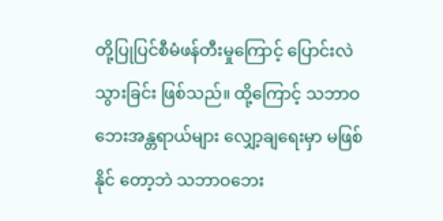တို့ပြုပြင်စီမံဖန်တီးမှုကြောင့် ပြောင်းလဲသွားခြင်း ဖြစ်သည်။ ထို့ကြောင့် သဘာဝဘေးအန္တရာယ်များ လျှော့ချရေးမှာ မဖြစ်နိုင် တော့ဘဲ သဘာဝဘေး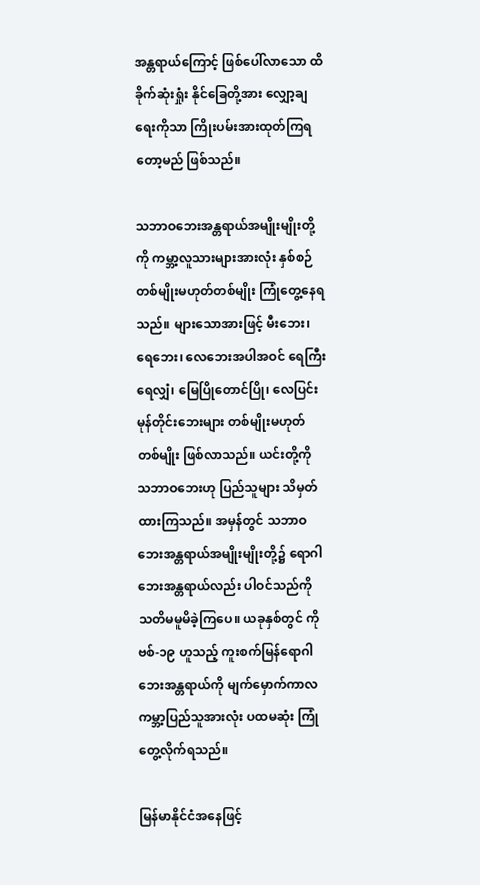အန္တရာယ်ကြောင့် ဖြစ်ပေါ်လာသော ထိခိုက်ဆုံးရှုံး နိုင်ခြေတို့အား လျှော့ချရေးကိုသာ ကြိုးပမ်းအားထုတ်ကြရတော့မည် ဖြစ်သည်။

သဘာဝဘေးအန္တရာယ်အမျိုးမျိုးတို့ကို ကမ္ဘာ့လူသားများအားလုံး နှစ်စဉ် တစ်မျိုးမဟုတ်တစ်မျိုး ကြုံတွေ့နေရသည်။ များသောအားဖြင့် မီးဘေး၊ ရေဘေး၊ လေဘေးအပါအဝင် ရေကြီးရေလျှံ၊ မြေပြိုတောင်ပြို၊ လေပြင်းမုန်တိုင်းဘေးများ တစ်မျိုးမဟုတ်တစ်မျိုး ဖြစ်လာသည်။ ယင်းတို့ကို သဘာဝဘေးဟု ပြည်သူများ သိမှတ်ထားကြသည်။ အမှန်တွင် သဘာဝ ဘေးအန္တရာယ်အမျိုးမျိုးတို့၌ ရောဂါဘေးအန္တရာယ်လည်း ပါဝင်သည်ကို သတိမမူမိခဲ့ကြပေ။ ယခုနှစ်တွင် ကိုဗစ်-၁၉ ဟူသည့် ကူးစက်မြန်ရောဂါ ဘေးအန္တရာယ်ကို မျက်မှောက်ကာလ ကမ္ဘာ့ပြည်သူအားလုံး ပထမဆုံး ကြုံတွေ့လိုက်ရသည်။

မြန်မာနိုင်ငံအနေဖြင့်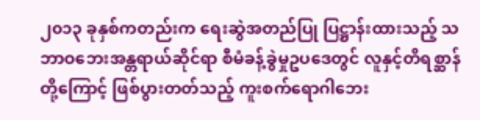၂၀၁၃ ခုနှစ်ကတည်းက ရေးဆွဲအတည်ပြု ပြဋ္ဌာန်းထားသည့် သဘာဝဘေးအန္တရာယ်ဆိုင်ရာ စီမံခန့်ခွဲမှုဥပဒေတွင် လူနှင့်တိရစ္ဆာန်တို့ကြောင့် ဖြစ်ပွားတတ်သည့် ကူးစက်ရောဂါဘေး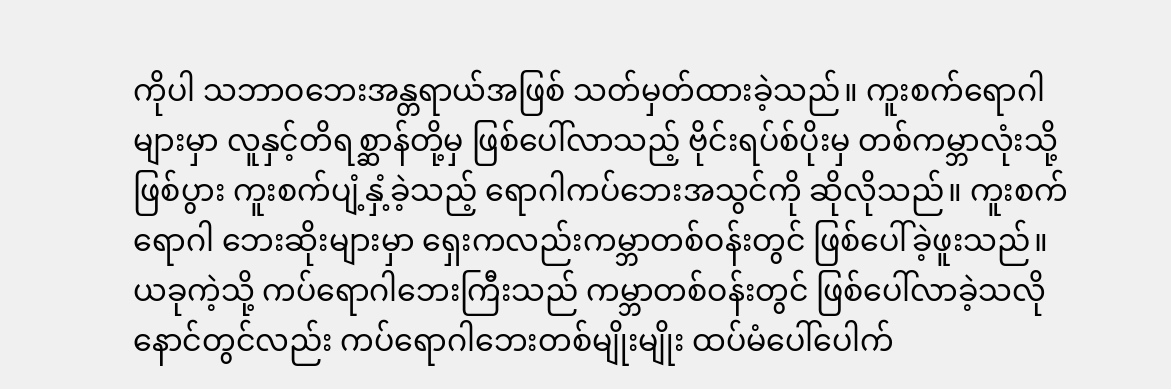ကိုပါ သဘာဝဘေးအန္တရာယ်အဖြစ် သတ်မှတ်ထားခဲ့သည်။ ကူးစက်ရောဂါများမှာ လူနှင့်တိရစ္ဆာန်တို့မှ ဖြစ်ပေါ်လာသည့် ဗိုင်းရပ်စ်ပိုးမှ တစ်ကမ္ဘာလုံးသို့ဖြစ်ပွား ကူးစက်ပျံ့နှံ့ခဲ့သည့် ရောဂါကပ်ဘေးအသွင်ကို ဆိုလိုသည်။ ကူးစက်ရောဂါ ဘေးဆိုးများမှာ ရှေးကလည်းကမ္ဘာတစ်ဝန်းတွင် ဖြစ်ပေါ်ခဲ့ဖူးသည်။ ယခုကဲ့သို့ ကပ်ရောဂါဘေးကြီးသည် ကမ္ဘာတစ်ဝန်းတွင် ဖြစ်ပေါ်လာခဲ့သလို နောင်တွင်လည်း ကပ်ရောဂါဘေးတစ်မျိုးမျိုး ထပ်မံပေါ်ပေါက်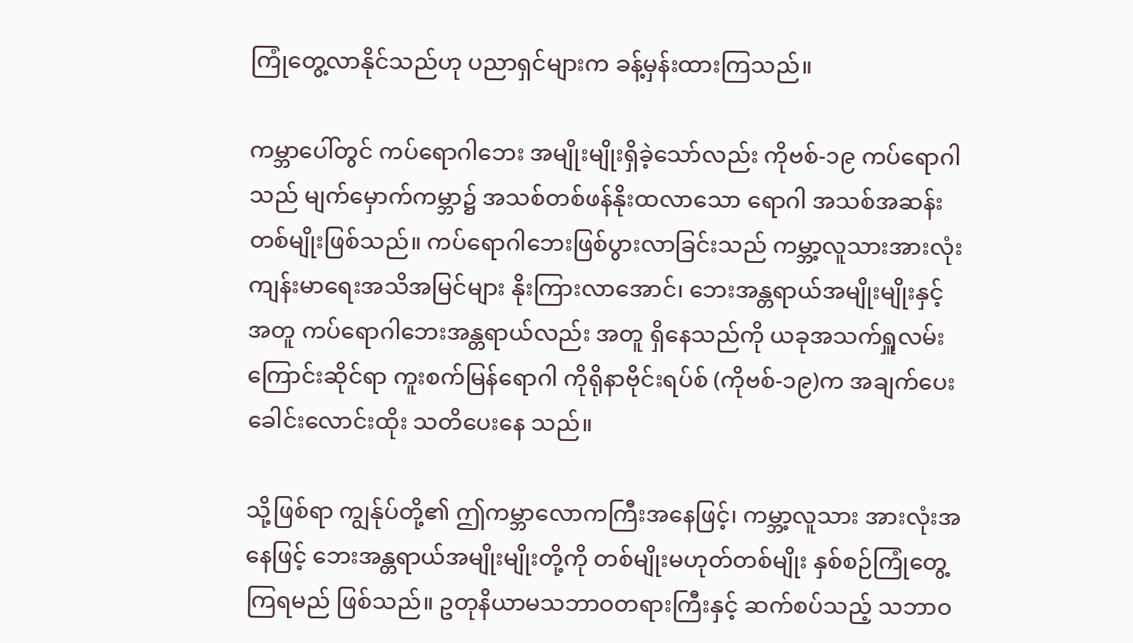ကြုံတွေ့လာနိုင်သည်ဟု ပညာရှင်များက ခန့်မှန်းထားကြသည်။

ကမ္ဘာပေါ်တွင် ကပ်ရောဂါဘေး အမျိုးမျိုးရှိခဲ့သော်လည်း ကိုဗစ်-၁၉ ကပ်ရောဂါသည် မျက်မှောက်ကမ္ဘာ၌ အသစ်တစ်ဖန်နိုးထလာသော ရောဂါ အသစ်အဆန်းတစ်မျိုးဖြစ်သည်။ ကပ်ရောဂါဘေးဖြစ်ပွားလာခြင်းသည် ကမ္ဘာ့လူသားအားလုံး ကျန်းမာရေးအသိအမြင်များ နိုးကြားလာအောင်၊ ဘေးအန္တရာယ်အမျိုးမျိုးနှင့်အတူ ကပ်ရောဂါဘေးအန္တရာယ်လည်း အတူ ရှိနေသည်ကို ယခုအသက်ရှူလမ်းကြောင်းဆိုင်ရာ ကူးစက်မြန်ရောဂါ ကိုရိုနာဗိုင်းရပ်စ် (ကိုဗစ်-၁၉)က အချက်ပေးခေါင်းလောင်းထိုး သတိပေးနေ သည်။

သို့ဖြစ်ရာ ကျွန်ုပ်တို့၏ ဤကမ္ဘာလောကကြီးအနေဖြင့်၊ ကမ္ဘာ့လူသား အားလုံးအနေဖြင့် ဘေးအန္တရာယ်အမျိုးမျိုးတို့ကို တစ်မျိုးမဟုတ်တစ်မျိုး နှစ်စဉ်ကြုံတွေ့ကြရမည် ဖြစ်သည်။ ဥတုနိယာမသဘာဝတရားကြီးနှင့် ဆက်စပ်သည့် သဘာဝ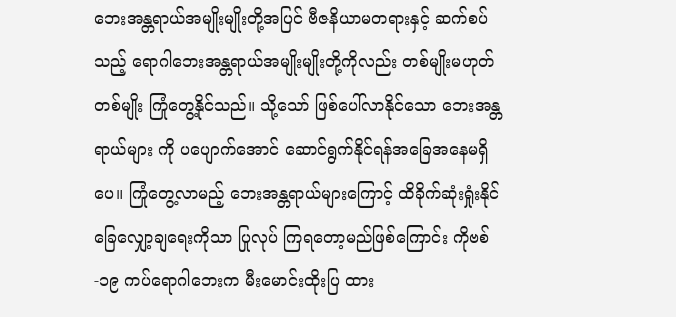ဘေးအန္တရာယ်အမျိုးမျိုးတို့အပြင် ဗီဇနိယာမတရားနှင့် ဆက်စပ်သည့် ရောဂါဘေးအန္တရာယ်အမျိုးမျိုးတို့ကိုလည်း တစ်မျိုးမဟုတ် တစ်မျိုး ကြုံတွေ့နိုင်သည်။ သို့သော် ဖြစ်ပေါ်လာနိုင်သော ဘေးအန္တရာယ်များ ကို ပပျောက်အောင် ဆောင်ရွက်နိုင်ရန်အခြေအနေမရှိပေ။ ကြုံတွေ့လာမည့် ဘေးအန္တရာယ်များကြောင့် ထိခိုက်ဆုံးရှုံးနိုင်ခြေလျှော့ချရေးကိုသာ ပြုလုပ် ကြရတော့မည်ဖြစ်ကြောင်း ကိုဗစ်-၁၉ ကပ်ရောဂါဘေးက မီးမောင်းထိုးပြ ထား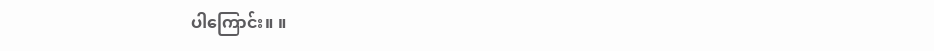ပါကြောင်း။ ။